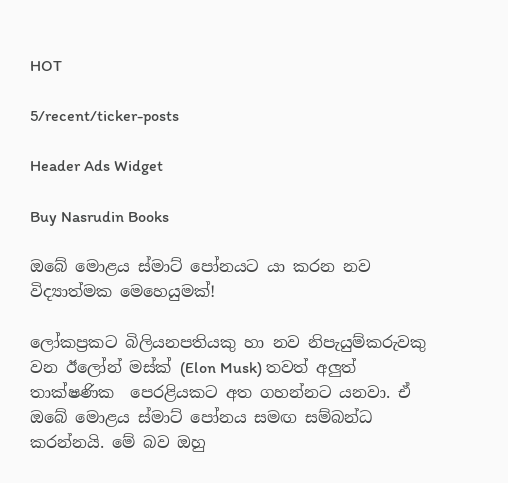HOT

5/recent/ticker-posts

Header Ads Widget

Buy Nasrudin Books

ඔබේ මොළය ස්මාට් ‍පෝනයට යා කරන නව විද්‍යාත්මක මෙහෙයුමක්!

ලෝකප්‍රකට බිලියනපතියකු හා නව නිපැයුම්කරුවකු වන ඊලෝන් මස්ක් (Elon Musk) තවත් අලුත් තාක්ෂණික  පෙරළියකට අත ගහන්නට යනවා. ඒ ඔබේ මොළය ස්මාට් ‍පෝනය සමඟ සම්බන්ධ කරන්නයි. මේ බව ඔහු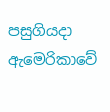පසුගියදා ඇමෙරිකාවේ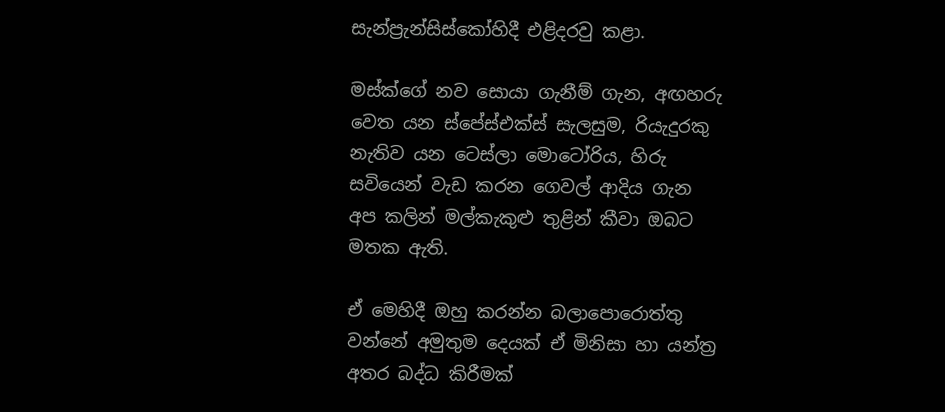සැන්ප්‍රැන්සිස්කෝහිදී එළිදරවු කළා.

මස්ක්‍ගේ නව සොයා ගැනීම් ගැන, අඟහරු වෙත යන ස්පේස්එක්ස් සැලසුම, රියැදුරකු නැතිව යන ටෙස්ලා මොටෝරිය, හිරු සවියෙන් වැඩ කරන ‍ගෙවල් ආදිය ගැන අප කලින් මල්කැකුළු තුළින් කීවා ඔබට මතක ඇති.

ඒ මෙහිදී ඔහු කරන්න බලාපොරොත්තු වන්නේ අමුතුම දෙයක් ඒ මිනිසා හා යන්ත්‍ර අතර බද්ධ කිරීමක්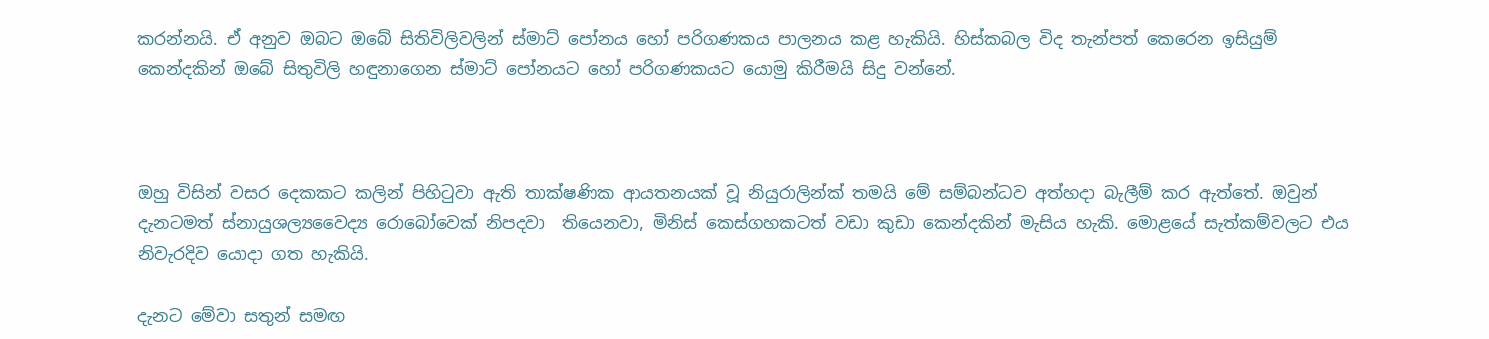කරන්නයි. ඒ අනුව ඔබට ඔබේ සිතිවිලිවලින් ස්මාට් ‍පෝනය හෝ පරිගණකය පාලනය කළ හැකියි. හිස්කබල විද තැන්පත් කෙරෙන ඉසියුම් කෙන්දකින් ඔබේ සිතුවිලි හඳුනාගෙන ස්මාට් පෝනයට හෝ පරිගණකයට යොමු කිරීමයි සිදු වන්නේ.



ඔහු විසින් වසර දෙකකට කලින් පිහිටුවා ඇති තාක්ෂණික ආයතනයක් වූ නියුරාලින්ක් තමයි මේ සම්බන්ධව අත්හදා බැලීම් කර ඇත්තේ. ඔවුන් දැනටමත් ස්නායුශල්‍යවෛද්‍ය රොබෝවෙක් නිපදවා  තියෙනවා, මිනිස් කෙස්ගහකටත් වඩා කුඩා කෙන්දකින් මැසිය හැකි. මොළයේ සැත්කම්වලට එය නිවැරදිව යොදා ගත හැකියි.

දැනට මේවා සතුන් සමඟ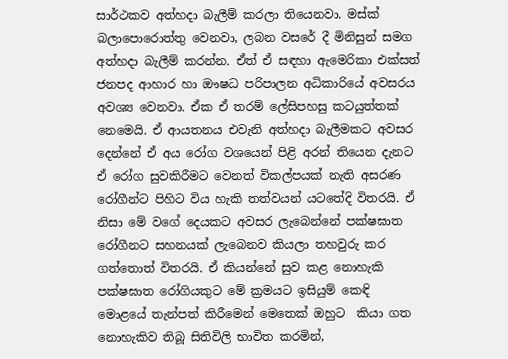සාර්ථකව අත්හදා බැලීම් කරලා තියෙනවා. මස්ක් බලාපොරොත්තු වෙනවා, ලබන වසරේ දී මිනිසුන් සමග අත්හදා බැලීම් කරන්න. ඒත් ඒ සඳහා ඇමෙරිකා එක්සත් ජනපද ආහාර හා ඖෂධ පරිපාලන අධිකාරියේ අවසරය අවශ්‍ය වෙනවා. ඒක ඒ තරම් ලේසිපහසු කටයුත්තක් නෙමෙයි. ඒ ආයතනය එවැනි අත්හදා බැලීමකට අවසර දෙන්නේ ඒ අය රෝග වශයෙන් පිළි අරන් තියෙන දැනට ඒ රෝග සුවකිරීමට වෙනත් විකල්පයක් නැති අසරණ රෝගීන්ට පිහිට විය හැකි තත්වයන් යටතේදි විතරයි. ඒ නිසා මේ වගේ දෙයකට අවසර ලැබෙන්නේ පක්ෂඝාත රෝගීනට සහනයක් ලැබෙනව කියලා තහවුරු කර ගත්තොත් විතරයි. ඒ කියන්නේ සුව කළ නොහැකි පක්ෂඝාත රෝගියකුට මේ ක්‍රමයට ඉසියුම් කෙඳි  මොළයේ තැන්පත් කිරීමෙන් මෙතෙක් ඔහුට  කියා ගත නොහැකිව තිබූ සිතිවිලි භාවිත කරමින්,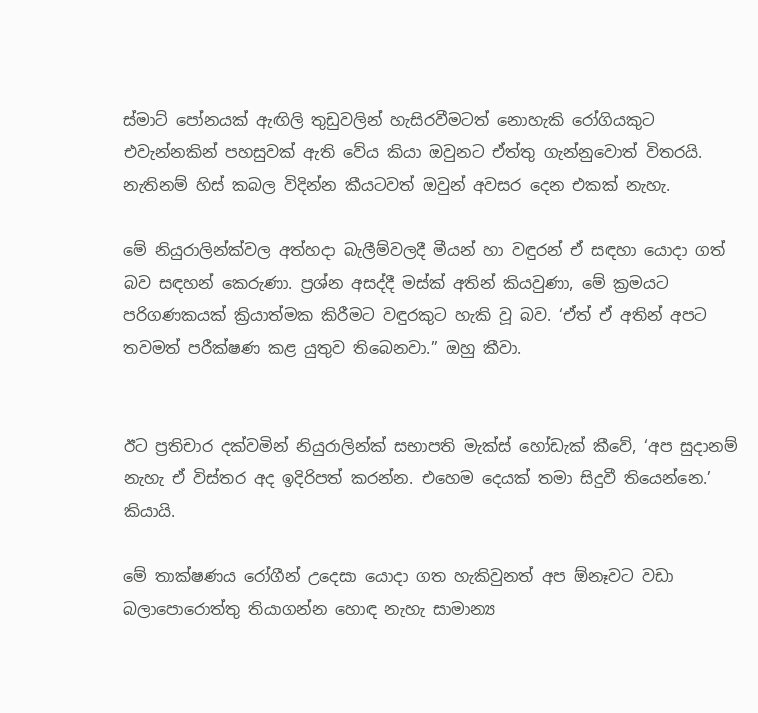ස්මාට් පෝනයක් ඇඟිලි තුඩුවලින් හැසිරවීමටත් නොහැකි රෝගියකුට එවැන්නකින් පහසුවක් ඇති වේය කියා ඔවුනට ඒත්තු ගැන්නුවොත් විතරයි. නැතිනම් හිස් කබල විදින්න කීයටවත් ඔවුන් අවසර දෙන එකක් නැහැ.

මේ නියුරාලින්ක්වල අත්හදා බැලීම්වලදී මීයන් හා වඳුරන් ඒ සඳහා යොදා ගත් බව සඳහන් කෙරුණා. ප්‍රශ්න අසද්දී මස්ක් අතින් කියවුණා, මේ ක්‍රමයට පරිගණකයක් ක්‍රියාත්මක කිරීමට වඳුරකුට හැකි වූ බව. ‘ඒත් ඒ අතින් අපට තවමත් පරීක්ෂණ කළ යුතුව තිබෙනවා.” ඔහු කීවා.


ඊට ප්‍රතිචාර දක්වමින් නියුරාලින්ක් සභාපති මැක්ස් හෝඩැක් කීවේ, ‘අප සුදානම් නැහැ ඒ විස්තර අද ඉදිරිපත් කරන්න. එහෙම දෙයක් තමා සිදුවී තියෙන්නෙ.’ කියායි.

මේ තාක්ෂණය රෝගීන් උදෙසා යොදා ගත හැකිවුනත් අප ඕනෑවට වඩා බලාපොරොත්තු තියාගන්න හොඳ නැහැ සාමාන්‍ය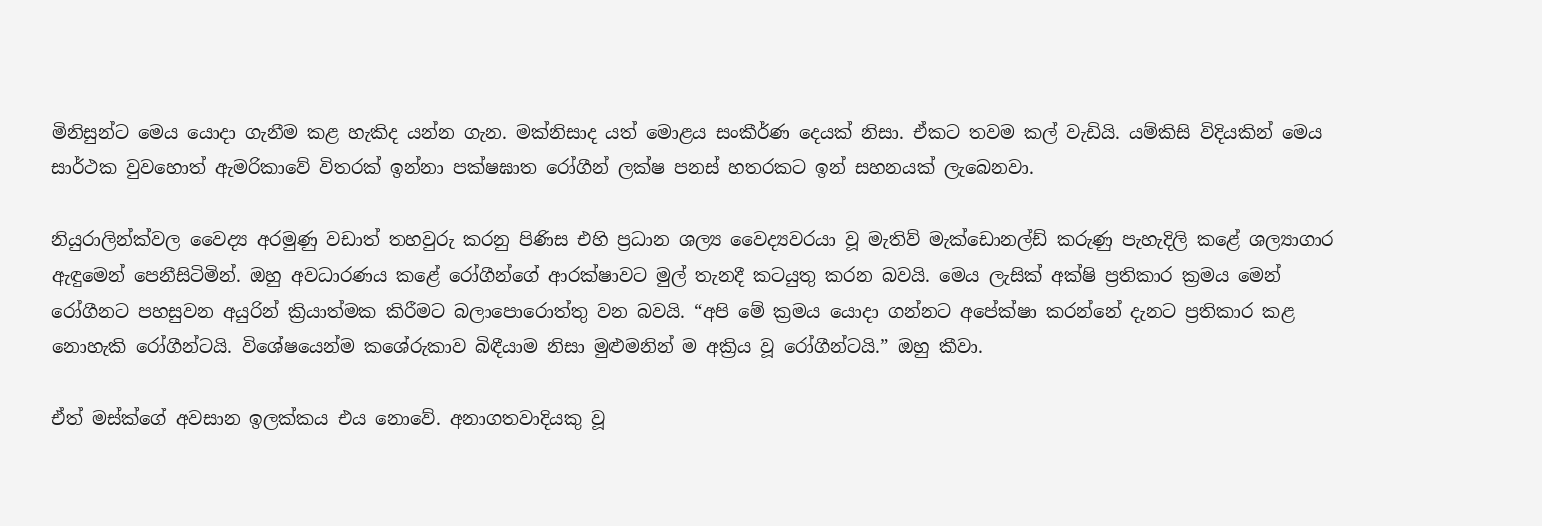මිනිසුන්ට මෙය යොදා ගැනීම කළ හැකිද යන්න ගැන. මක්නිසාද යත් මො‍ළය සංකීර්ණ දෙයක් නිසා. ඒකට තවම කල් වැඩියි. යම්කිසි විදියකින් මෙය සාර්ථක වුවහොත් ඇමරිකාවේ විතරක් ඉන්නා පක්ෂඝාත රෝගීන් ලක්ෂ පනස් හතරකට ඉන් සහනයක් ලැබෙනවා.

නියුරාලින්ක්වල වෛද්‍ය අරමුණු වඩාත් තහවුරු කරනු පිණිස එහි ප්‍රධාන ශල්‍ය වෛද්‍යවරයා වූ මැතිව් මැක්ඩොනල්ඩ් කරුණු පැහැදිලි කළේ ශල්‍යාගාර ඇඳුමෙන් පෙනීසිටිමින්. ඔහු අවධාරණය කළේ රෝගීන්ගේ ආරක්ෂාවට මුල් තැනදී කටයුතු කරන බවයි. මෙය ලැසික් අක්ෂි ප්‍රතිකාර ක්‍රමය මෙන් රෝගීනට පහසුවන අයුරින් ක්‍රියාත්මක කිරීමට බලාපොරොත්තු වන බවයි. “අපි මේ ක්‍රමය යොදා ගන්නට අපේක්ෂා කරන්නේ දැනට ප්‍රතිකාර කළ නොහැකි රෝගීන්ටයි. විශේෂයෙන්ම කශේරුකාව බිඳීයාම නිසා මුළුමනින් ම අක්‍රිය වූ රෝගීන්ටයි.” ඔහු කීවා.

ඒත් මස්ක්ගේ අවසාන ඉලක්කය එය නොවේ. අනාගතවාදියකු වූ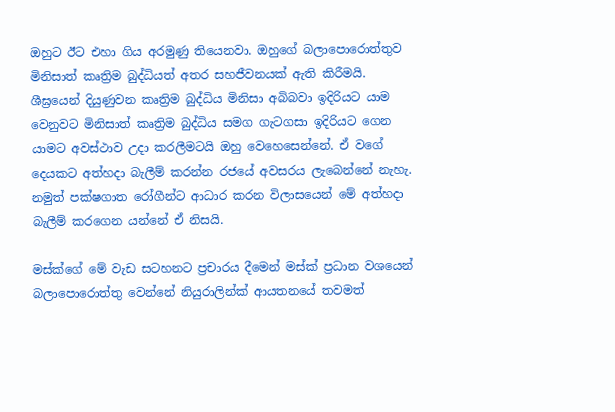ඔහුට ඊට එහා ගිය අරමුණු තියෙනවා. ඔහුගේ බලාපොරොත්තුව මිනිසාත් කෘත්‍රිම බුද්ධියත් අතර සහජීවනයක් ඇති කිරීමයි. ශීඝ්‍රයෙන් දියුණුවන කෘත්‍රිම බුද්ධිය මිනිසා අබිබවා ඉදිරියට යාම වෙනුවට මිනිසාත් කෘත්‍රිම බුද්ධිය සමග ගැටගසා ඉදිරියට ගෙන යාමට අවස්ථාව උදා කරලීමටයි ඔහු වෙහෙසෙන්නේ. ඒ වගේ දෙයකට අත්හදා බැලීම් කරන්න රජයේ අවසරය ලැබෙන්නේ නැහැ. නමුත් පක්ෂගාත රෝගීන්ට ආධාර කරන විලාසයෙන් මේ අත්හදා බැලීම් කරගෙන යන්නේ ඒ නිසයි.

මස්ක්ගේ මේ වැඩ සටහනට ප්‍රචාරය දීමෙන් මස්ක් ප්‍රධාන වශයෙන් බලාපොරොත්තු වෙන්නේ නියුරාලින්ක් ආයතනයේ තවමත්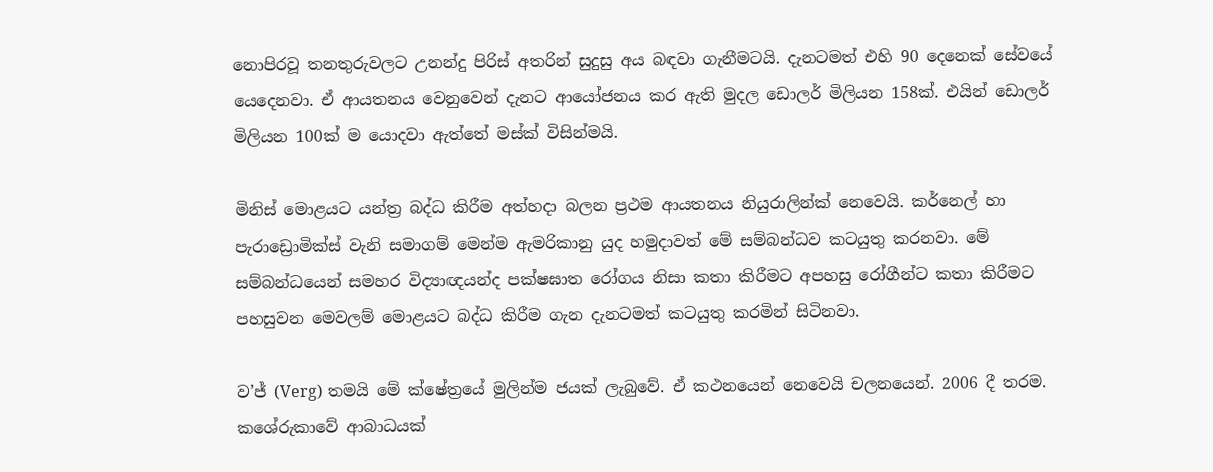නොපිරවූ තනතුරුවලට උනන්දු පිරිස් අතරින් සුදුසු අය බඳවා ගැනීමටයි. දැනටමත් එහි 90 දෙනෙක් සේවයේ යෙදෙනවා. ඒ ආයතනය වෙනුවෙන් දැනට ආයෝජනය කර ඇති මුදල ඩොලර් මිලියන 158ක්. එයින් ඩොලර් මිලියන 100ක් ම යොදවා ඇත්තේ මස්ක් විසින්මයි.

මිනිස් මොළයට යන්ත්‍ර බද්ධ කිරීම අත්හදා බලන ප්‍රථම ආයතනය නියුරාලින්ක් නෙවෙයි. කර්නෙල් හා පැරාඩ්‍රොමික්ස් වැනි සමාගම් මෙන්ම ඇමරිකානු යුද හමුදාවත් මේ සම්බන්ධව කටයුතු කරනවා. මේ සම්බන්ධයෙන් සමහර විද්‍යාඥයන්ද පක්ෂඝාත රෝගය නිසා කතා කිරීමට අපහසු රෝගීන්ට කතා කිරීමට පහසුවන මෙවලම් මොළයට බද්ධ කිරීම ගැන දැනටමත් කටයුතු කරමින් සිටිනවා.

ව’ජ් (Verg) තමයි මේ ක්ෂේත්‍රයේ මුලින්ම ජයක් ලැබුවේ. ඒ කථනයෙන් නෙවෙයි චලනයෙන්. 2006 දී තරම. කශේරුකාවේ ආබාධයක්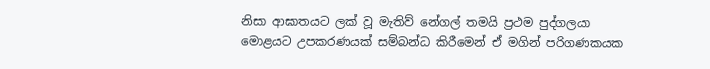නිසා ආඝාතයට ලක් වූ මැතිව් නේගල් තමයි ප්‍රථම පුද්ගලයා මොළයට උපකරණයක් සම්බන්ධ කිරීමෙන් ඒ මගින් පරිගණකයක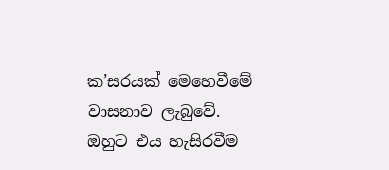ක’සරයක් මෙහෙවීමේ වාසනාව ලැබුවේ. ඔහුට එය හැසිරවීම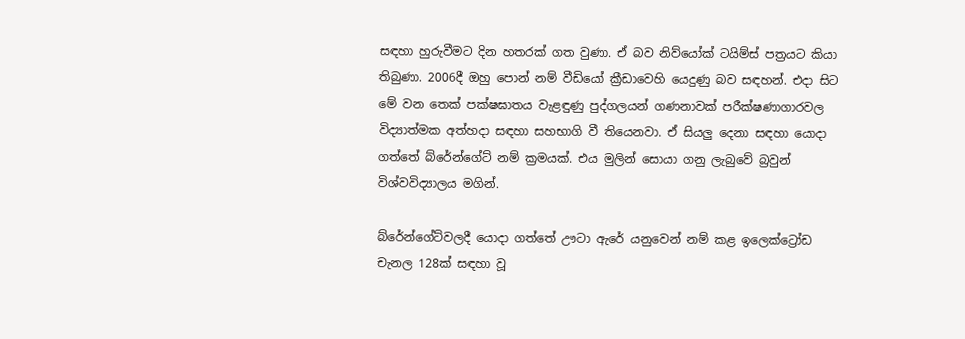සඳහා හුරුවීමට දින හතරක් ගත වුණා. ඒ බව නිව්යෝක් ටයිම්ස් පත්‍රයට කියා තිබුණා. 2006දී ඔහු පොන් නම් වීඩියෝ ක්‍රීඩාවෙහි යෙදුණු බව සඳහන්. එදා සිට මේ වන තෙක් පක්ෂඝාතය වැළඳුණු පුද්ගලයන් ගණනාවක් පරීක්ෂණාගාරවල විද්‍යාත්මක අත්හදා සඳහා සහභාගි වී තියෙනවා. ඒ සියලු දෙනා සඳහා යොදා ගත්තේ බ්රේන්ගේට් නම් ක්‍රමයක්. එය මුලින් සොයා ගනු ලැබුවේ බ්‍රවුන් විශ්වවිද්‍යාලය මගින්.

බ්රේන්ගේට්වලදී යොදා ගත්තේ ඌටා ඇරේ යනුවෙන් නම් කළ ඉලෙක්ට්‍රෝඩ චැනල 128ක් සඳහා වූ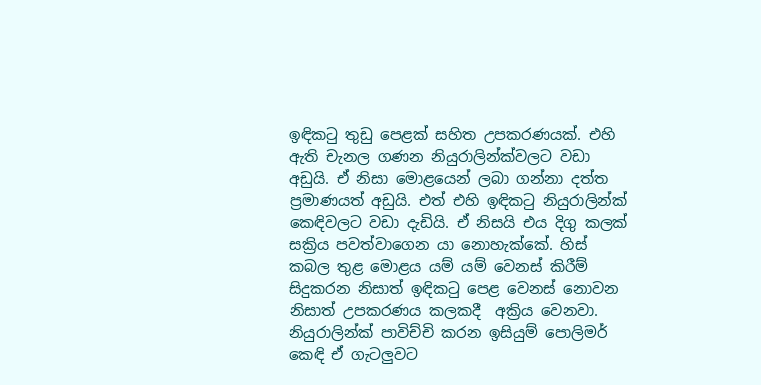ඉඳිකටු තුඩු පෙළක් සහිත උපකරණයක්. එහි ඇති චැනල ගණන නියුරාලින්ක්වලට වඩා අඩුයි. ඒ නිසා මොළයෙන් ලබා ගන්නා දත්ත ප්‍රමාණයත් අඩුයි. එත් එහි ඉඳිකටු නියුරාලින්ක් කෙඳිවලට වඩා දැඩියි. ඒ නිසයි එය දිගු කලක් සක්‍රිය පවත්වාගෙන යා නොහැක්කේ. හිස් කබල තුළ මොළය යම් යම් වෙනස් කිරීම් සිදුකරන නිසාත් ඉඳිකටු පෙළ වෙනස් නොවන නිසාත් උපකරණය කලකදී  අක්‍රිය වෙනවා. නියුරාලින්ක් පාවිච්චි කරන ඉසියුම් පොලිමර් කෙඳි ඒ ගැටලුවට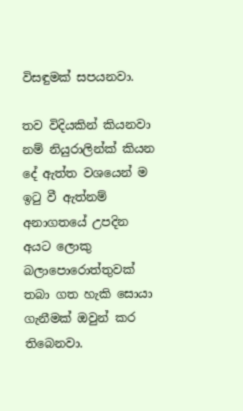විසඳුමක් සපයනවා.

තව විදියකින් කියනවා නම් නියුරාලින්ක් කියන දේ ඇත්ත වශයෙන් ම ඉටු වී ඇත්නම් අනාගත‍යේ උපදින අයට ලොකු බලාපොරොත්තුවක් තබා ගත හැකි සොයා ගැනීමක් ඔවුන් කර තිබෙනවා.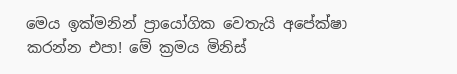මෙය ඉක්මනින් ප්‍රායෝගික වෙතැයි අපේක්ෂා කරන්න එපා! මේ ක්‍රමය මිනිස්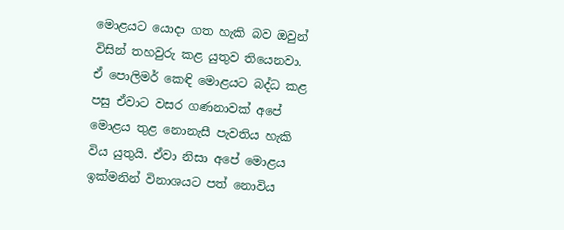මොළයට යොදා ගත හැකි බව ඔවුන් විසින් තහවුරු කළ යුතුව තියෙනවා. ඒ පොලිමර් කෙඳි මොළයට බද්ධ කළ පසු ඒවාට වසර ගණනාවක් අපේ මොළය තුළ නොනැසී පැවතිය හැකි විය යුතුයි. ඒවා නිසා අපේ මොළය ඉක්මනින් විනාශයට පත් නොවිය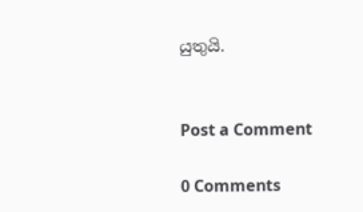යුතුයි.


Post a Comment

0 Comments